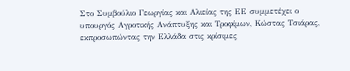Στο Συμβούλιο Γεωργίας και Αλιείας της ΕΕ συμμετέχει ο υπουργός Αγροτικής Ανάπτυξης και Τροφίμων, Κώστας Τσιάρας, εκπροσωπώντας την Ελλάδα στις κρίσιμες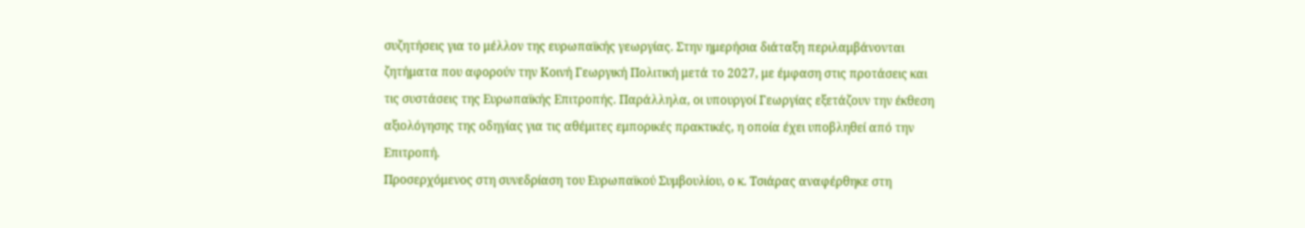συζητήσεις για το μέλλον της ευρωπαϊκής γεωργίας. Στην ημερήσια διάταξη περιλαμβάνονται ζητήματα που αφορούν την Κοινή Γεωργική Πολιτική μετά το 2027, με έμφαση στις προτάσεις και τις συστάσεις της Ευρωπαϊκής Επιτροπής. Παράλληλα, οι υπουργοί Γεωργίας εξετάζουν την έκθεση αξιολόγησης της οδηγίας για τις αθέμιτες εμπορικές πρακτικές, η οποία έχει υποβληθεί από την Επιτροπή.
Προσερχόμενος στη συνεδρίαση του Ευρωπαϊκού Συμβουλίου, ο κ. Τσιάρας αναφέρθηκε στη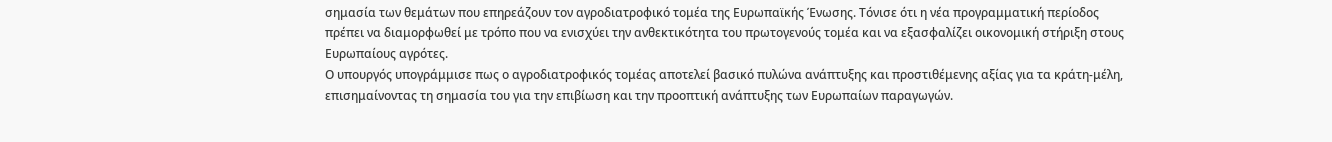σημασία των θεμάτων που επηρεάζουν τον αγροδιατροφικό τομέα της Ευρωπαϊκής Ένωσης. Τόνισε ότι η νέα προγραμματική περίοδος πρέπει να διαμορφωθεί με τρόπο που να ενισχύει την ανθεκτικότητα του πρωτογενούς τομέα και να εξασφαλίζει οικονομική στήριξη στους Ευρωπαίους αγρότες.
Ο υπουργός υπογράμμισε πως ο αγροδιατροφικός τομέας αποτελεί βασικό πυλώνα ανάπτυξης και προστιθέμενης αξίας για τα κράτη-μέλη, επισημαίνοντας τη σημασία του για την επιβίωση και την προοπτική ανάπτυξης των Ευρωπαίων παραγωγών.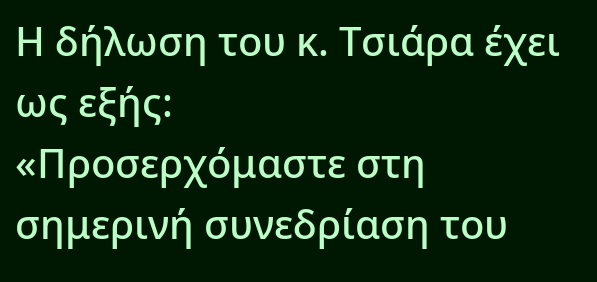Η δήλωση του κ. Τσιάρα έχει ως εξής:
«Προσερχόμαστε στη σημερινή συνεδρίαση του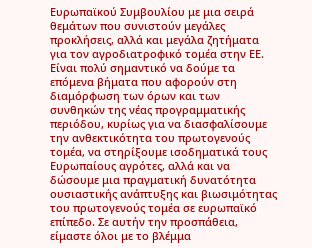Ευρωπαϊκού Συμβουλίου με μια σειρά θεμάτων που συνιστούν μεγάλες προκλήσεις, αλλά και μεγάλα ζητήματα για τον αγροδιατροφικό τομέα στην ΕΕ. Είναι πολύ σημαντικό να δούμε τα επόμενα βήματα που αφορούν στη διαμόρφωση των όρων και των συνθηκών της νέας προγραμματικής περιόδου, κυρίως για να διασφαλίσουμε την ανθεκτικότητα του πρωτογενούς τομέα, να στηρίξουμε ισοδηματικά τους Ευρωπαίους αγρότες, αλλά και να δώσουμε μια πραγματική δυνατότητα ουσιαστικής ανάπτυξης και βιωσιμότητας του πρωτογενούς τομέα σε ευρωπαϊκό επίπεδο. Σε αυτήν την προσπάθεια, είμαστε όλοι με το βλέμμα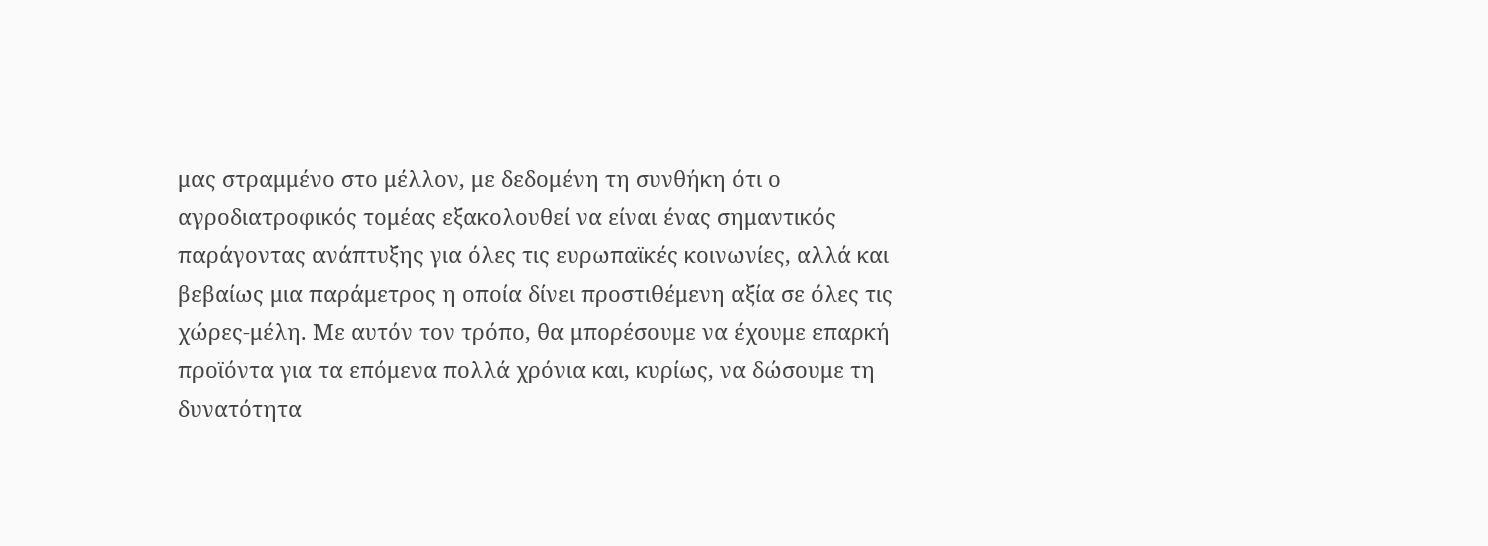μας στραμμένο στο μέλλον, με δεδομένη τη συνθήκη ότι ο αγροδιατροφικός τομέας εξακολουθεί να είναι ένας σημαντικός παράγοντας ανάπτυξης για όλες τις ευρωπαϊκές κοινωνίες, αλλά και βεβαίως μια παράμετρος η οποία δίνει προστιθέμενη αξία σε όλες τις χώρες-μέλη. Με αυτόν τον τρόπο, θα μπορέσουμε να έχουμε επαρκή προϊόντα για τα επόμενα πολλά χρόνια και, κυρίως, να δώσουμε τη δυνατότητα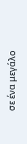σε ένα μεγάλο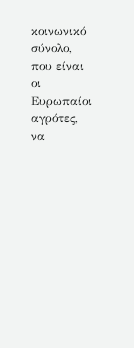κοινωνικό σύνολο, που είναι οι Ευρωπαίοι αγρότες, να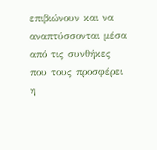επιβιώνουν και να αναπτύσσονται μέσα από τις συνθήκες που τους προσφέρει η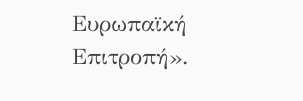Ευρωπαϊκή Επιτροπή».